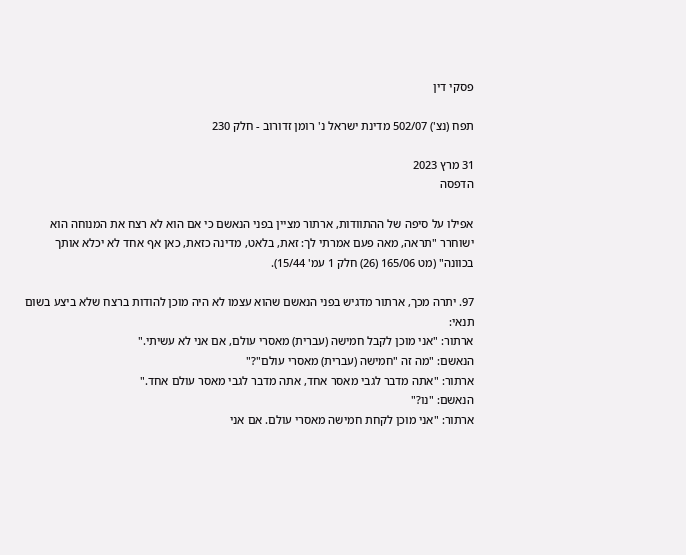פסקי דין

תפח (נצ') 502/07 מדינת ישראל נ' רומן זדורוב - חלק 230

31 מרץ 2023
הדפסה

אפילו על סיפה של ההתוודות, ארתור מציין בפני הנאשם כי אם הוא לא רצח את המנוחה הוא ישוחרר "תראה, מאה פעם אמרתי לך: זאת, בלאט, מדינה כזאת, כאן אף אחד לא יכלא אותך בכוונה" (מט 165/06 (26) חלק 1 עמ' 15/44).

97. יתרה מכך, ארתור מדגיש בפני הנאשם שהוא עצמו לא היה מוכן להודות ברצח שלא ביצע בשום תנאי:
ארתור: "אני מוכן לקבל חמישה (עברית) מאסרי עולם, אם אני לא עשיתי."
הנאשם: "מה זה "חמישה (עברית) מאסרי עולם"?"
ארתור: "אתה מדבר לגבי מאסר אחד, אתה מדבר לגבי מאסר עולם אחד."
הנאשם: "נו?"
ארתור: "אני מוכן לקחת חמישה מאסרי עולם. אם אני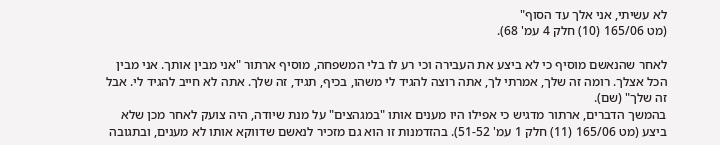לא עשיתי, אני אלך עד הסוף"
(מט 165/06 (10) חלק 4 עמ' 68).

לאחר שהנאשם מוסיף כי לא ביצע את העבירה וכי רע לו בלי המשפחה, מוסיף ארתור "אני מבין אותך. אני מבין הכל אצלך. רומה זה שלך, אמרתי לך, אתה רוצה להגיד לי משהו, בכיף, תגיד, זה שלך. אתה לא חייב להגיד לי. אבל זה שלך" (שם).
בהמשך הדברים, ארתור מדגיש כי אפילו היו מענים אותו "במגהצים" על מנת שיודה, היה צועק לאחר מכן שלא ביצע (מט 165/06 (11) חלק 1 עמ' 51-52). בהזדמנות זו הוא גם מזכיר לנאשם שדווקא אותו לא מענים, ובתגובה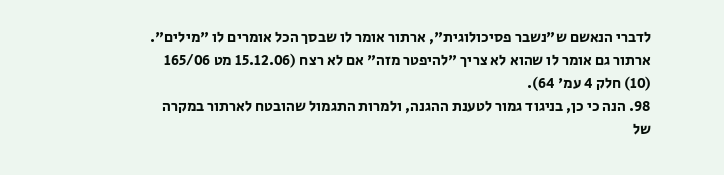לדברי הנאשם ש"נשבר פסיכולוגית", ארתור אומר לו שבסך הכל אומרים לו "מילים". ארתור גם אומר לו שהוא לא צריך "להיפטר מזה" אם לא רצח (15.12.06 מט 165/06 (10) חלק 4 עמ' 64).
98. הנה כי כן, בניגוד גמור לטענת ההגנה, ולמרות התגמול שהובטח לארתור במקרה של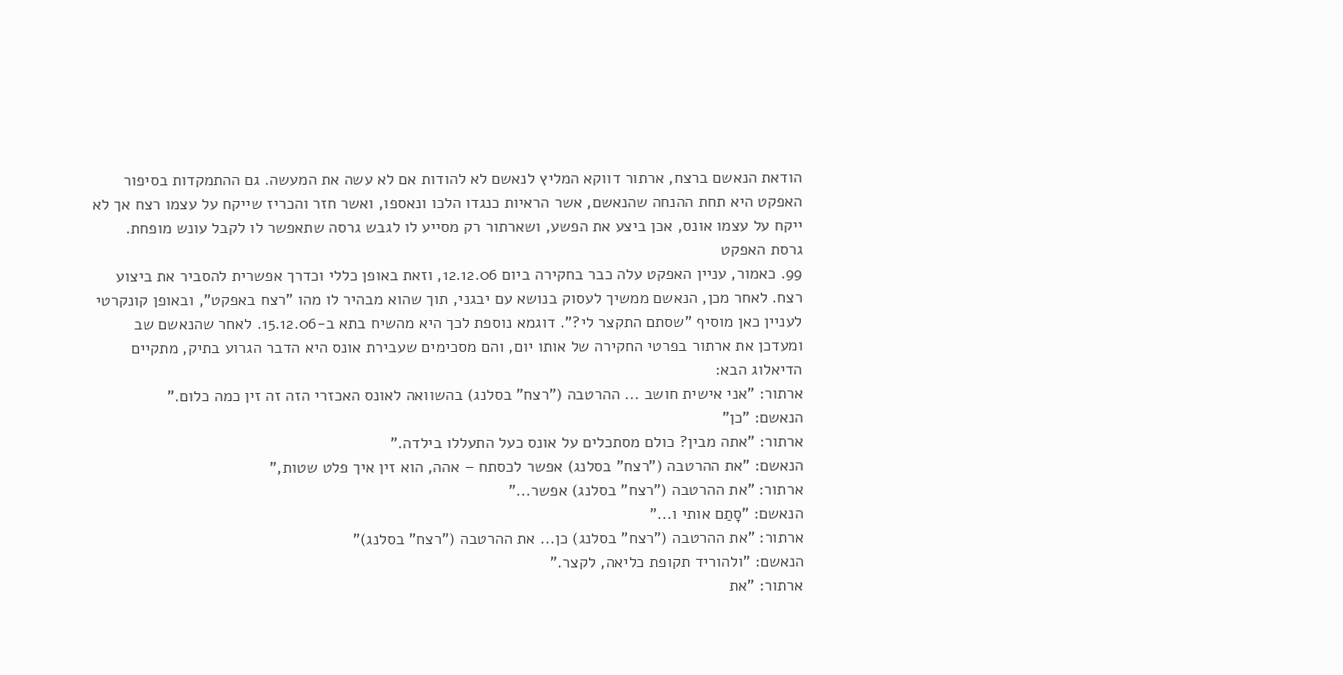הודאת הנאשם ברצח, ארתור דווקא המליץ לנאשם לא להודות אם לא עשה את המעשה. גם ההתמקדות בסיפור האפקט היא תחת ההנחה שהנאשם, אשר הראיות כנגדו הלכו ונאספו, ואשר חזר והכריז שייקח על עצמו רצח אך לא ייקח על עצמו אונס, אכן ביצע את הפשע, ושארתור רק מסייע לו לגבש גרסה שתאפשר לו לקבל עונש מופחת.
גרסת האפקט
99. כאמור, עניין האפקט עלה כבר בחקירה ביום 12.12.06, וזאת באופן כללי וכדרך אפשרית להסביר את ביצוע רצח. לאחר מכן, הנאשם ממשיך לעסוק בנושא עם יבגני, תוך שהוא מבהיר לו מהו "רצח באפקט", ובאופן קונקרטי לעניין כאן מוסיף "שסתם התקצר לי?". דוגמא נוספת לכך היא מהשיח בתא ב-15.12.06. לאחר שהנאשם שב ומעדכן את ארתור בפרטי החקירה של אותו יום, והם מסכימים שעבירת אונס היא הדבר הגרוע בתיק, מתקיים הדיאלוג הבא:
ארתור: "אני אישית חושב ... ההרטבה ("רצח" בסלנג) בהשוואה לאונס האכזרי הזה זה זין כמה כלום."
הנאשם: "כן"
ארתור: "אתה מבין? כולם מסתכלים על אונס כעל התעללו בילדה."
הנאשם: "את ההרטבה ("רצח" בסלנג) אפשר לכסתח – אהה, הוא זין איך פלט שטות,"
ארתור: "את ההרטבה ("רצח" בסלנג) אפשר..."
הנאשם: "סָתַם אותי ו..."
ארתור: "את ההרטבה ("רצח" בסלנג) כן... את ההרטבה ("רצח" בסלנג)"
הנאשם: "ולהוריד תקופת כליאה, לקצר."
ארתור: "את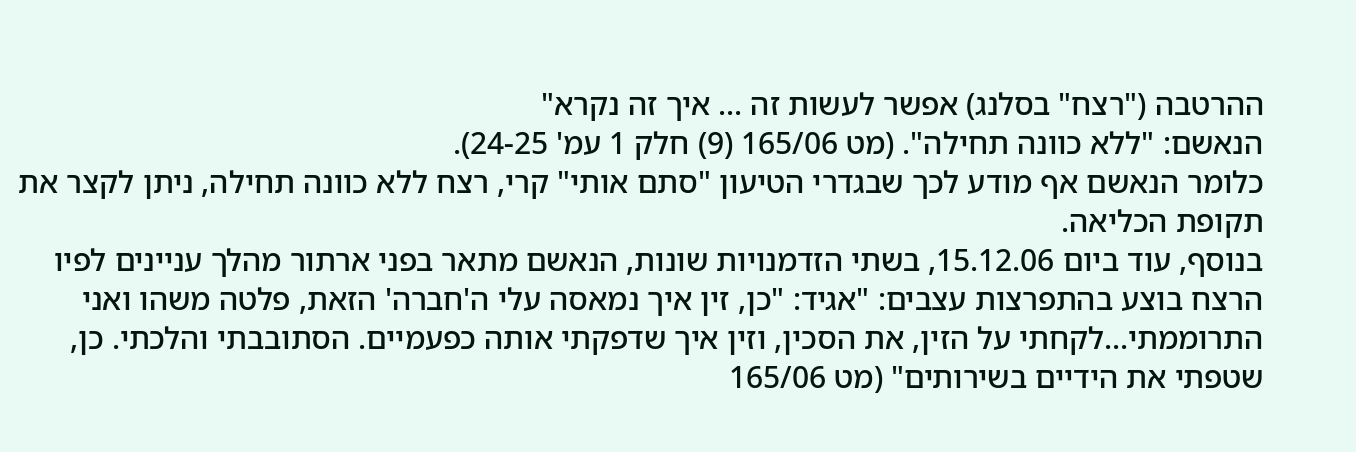ההרטבה ("רצח" בסלנג) אפשר לעשות זה ... איך זה נקרא"
הנאשם: "ללא כוונה תחילה". (מט 165/06 (9) חלק 1 עמ' 24-25).
כלומר הנאשם אף מודע לכך שבגדרי הטיעון "סתם אותי" קרי, רצח ללא כוונה תחילה, ניתן לקצר את תקופת הכליאה.
בנוסף, עוד ביום 15.12.06, בשתי הזדמנויות שונות, הנאשם מתאר בפני ארתור מהלך עניינים לפיו הרצח בוצע בהתפרצות עצבים: "אגיד: "כן, זין איך נמאסה עלי ה'חברה' הזאת, פלטה משהו ואני התרוממתי...לקחתי על הזין, את הסכין, וזין איך שדפקתי אותה כפעמיים. הסתובבתי והלכתי. כן, שטפתי את הידיים בשירותים" (מט 165/06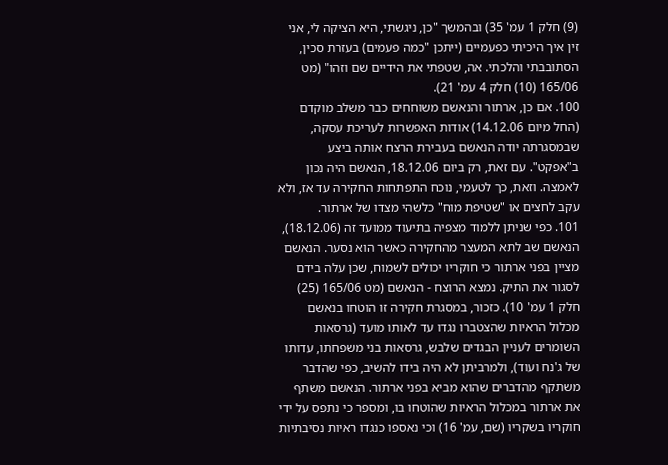(9) חלק 1 עמ' 35) ובהמשך "כן, ניגשתי, היא הציקה לי, אני זין איך היכיתי כפעמיים (ייתכן "כמה פעמים) בעזרת סכין, הסתובבתי והלכתי. אה, שטפתי את הידיים שם וזהו" (מט 165/06 (10) חלק 4 עמ' 21).
100. אם כן, ארתור והנאשם משוחחים כבר משלב מוקדם (החל מיום 14.12.06) אודות האפשרות לעריכת עסקה, שבמסגרתה יודה הנאשם בעבירת הרצח אותה ביצע ב"אפקט". עם זאת, רק ביום 18.12.06, הנאשם היה נכון לאמצה. וזאת, כך לטעמי, נוכח התפתחות החקירה עד אז, ולא עקב לחצים או "שטיפת מוח" כלשהי מצדו של ארתור.
101. כפי שניתן ללמוד מצפיה בתיעוד ממועד זה (18.12.06), הנאשם שב לתא המעצר מהחקירה כאשר הוא נסער. הנאשם מציין בפני ארתור כי חוקריו יכולים לשמוח, שכן עלה בידם לסגור את התיק. נמצא הרוצח - הנאשם (מט 165/06 (25) חלק 1 עמ' 10). כזכור, במסגרת חקירה זו הוטחו בנאשם מכלול הראיות שהצטברו נגדו עד לאותו מועד (גרסאות השומרים לעניין הבגדים שלבש, גרסאות בני משפחתו, עדותו של ג'נח ועוד), ולמרביתן לא היה בידו להשיב, כפי שהדבר משתקף מהדברים שהוא מביא בפני ארתור. הנאשם משתף את ארתור במכלול הראיות שהוטחו בו, ומספר כי נתפס על ידי חוקריו בשקריו (שם, עמ' 16) וכי נאספו כנגדו ראיות נסיבתיות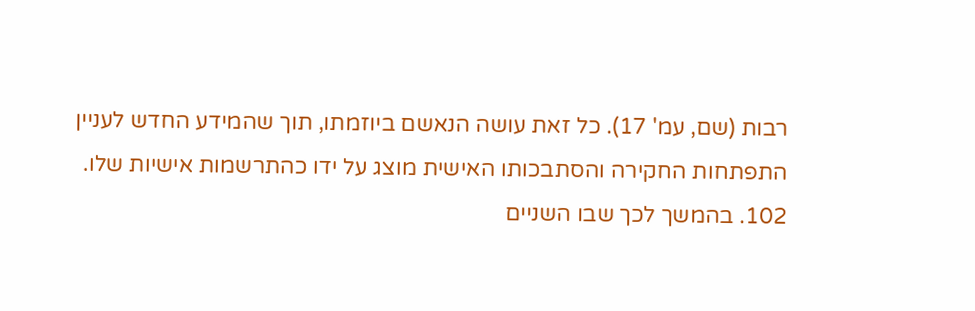רבות (שם, עמ' 17). כל זאת עושה הנאשם ביוזמתו, תוך שהמידע החדש לעניין התפתחות החקירה והסתבכותו האישית מוצג על ידו כהתרשמות אישיות שלו.
102. בהמשך לכך שבו השניים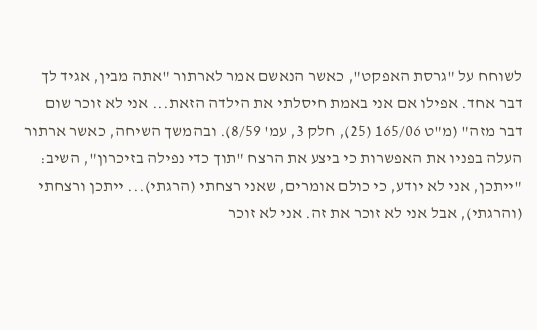לשוחח על "גרסת האפקט", כאשר הנאשם אמר לארתור "אתה מבין, אגיד לך דבר אחד. אפילו אם אני באמת חיסלתי את הילדה הזאת... אני לא זוכר שום דבר מזה" (מ"ט 165/06 (25), חלק 3, עמ' 8/59). ובהמשך השיחה, כאשר ארתור העלה בפניו את האפשרות כי ביצע את הרצח "תוך כדי נפילה בזיכרון", השיב: "ייתכן, אני לא יודע, כי כולם אומרים, שאני רצחתי (הרגתי)... ייתכן ורצחתי (והרגתי), אבל אני לא זוכר את זה. אני לא זוכר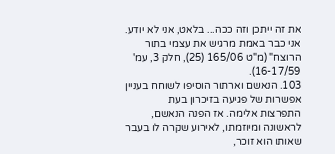את זה ייתכן וזה ככה... בלאט, אני לא יודע. אני כבר באמת מרגיש את עצמי בתור הרוצח" (מ"ט 165/06 (25), חלק 3, עמ' 16-17/59).
103. הנאשם וארתור הוסיפו לשוחח בעניין אפשרות של פגיעה בזיכרון בעת התפרצות אלימה. אז הפנה הנאשם, לראשונה ומיוזמתו, לאירוע שקרה לו בעבר שאותו הוא זוכר,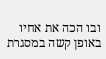ובו הכה את אחיו באופן קשה במסגרת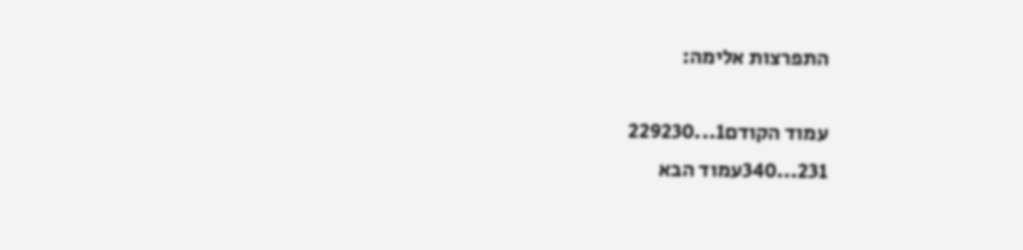התפרצות אלימה:

עמוד הקודם1...229230
231...340עמוד הבא